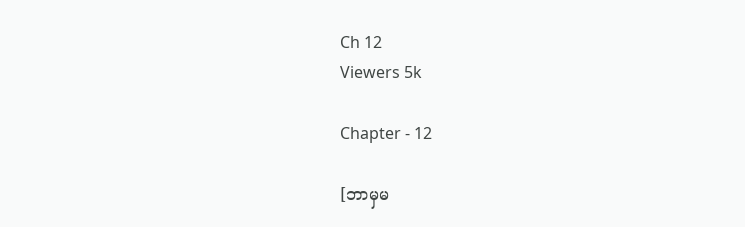Ch 12
Viewers 5k

Chapter - 12

[ဘာမှမ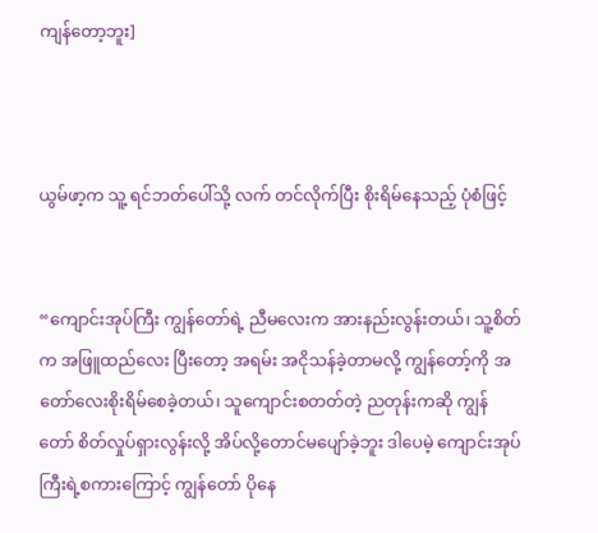ကျန်တော့ဘူး]



ယွမ်ဖာ့က သူ့ ရင်ဘတ်ပေါ်သို့ လက် တင်လိုက်ပြီး စိုးရိမ်နေသည့် ပုံစံဖြင့်


“ကျောင်းအုပ်ကြီး ကျွန်တော်ရဲ့ ညီမလေးက အားနည်းလွန်းတယ်၊ သူ့စိတ်က အဖြူထည်လေး ပြီးတော့ အရမ်း အငိုသန်ခဲ့တာမလို့ ကျွန်တော့်ကို အတော်လေးစိုးရိမ်စေခဲ့တယ်၊ သူကျောင်းစတတ်တဲ့ ညတုန်းကဆို ကျွန်တော် စိတ်လှုပ်ရှားလွန်းလို့ အိပ်လို့တောင်မပျော်ခဲ့ဘူး ဒါပေမဲ့ ကျောင်းအုပ်ကြီးရဲ့စကားကြောင့် ကျွန်တော် ပိုနေ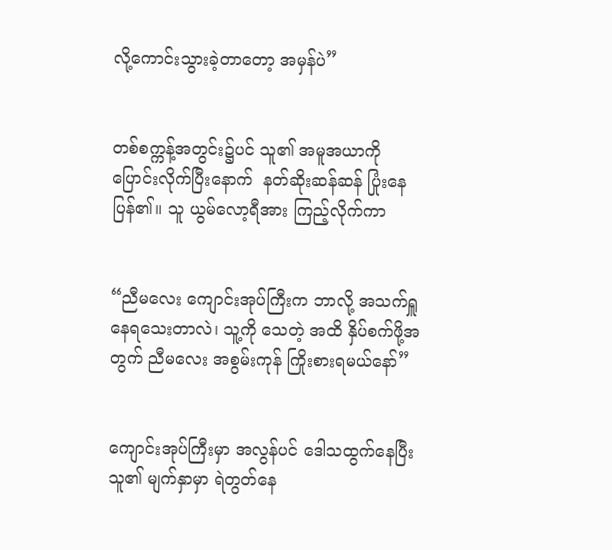လို့ကောင်းသွားခဲ့တာတော့ အမှန်ပဲ”


တစ်စက္ကန့်အတွင်း၌ပင် သူ၏ အမူအယာကို ပြောင်းလိုက်ပြီးနောက်  နတ်ဆိုးဆန်ဆန် ပြုံးနေပြန်၏။ သူ ယွမ်လော့ရီအား ကြည့်လိုက်ကာ


“ညီမလေး ကျောင်းအုပ်ကြီးက ဘာလို့ အသက်ရှူနေရသေးတာလဲ၊ သူ့ကို သေတဲ့ အထိ နှိပ်စက်ဖို့အတွက် ညီမလေး အစွမ်းကုန် ကြိုးစားရမယ်နော်”


ကျောင်းအုပ်ကြီးမှာ အလွန်ပင် ဒေါသထွက်နေပြီး သူ၏ မျက်နှာမှာ ရဲတွတ်နေ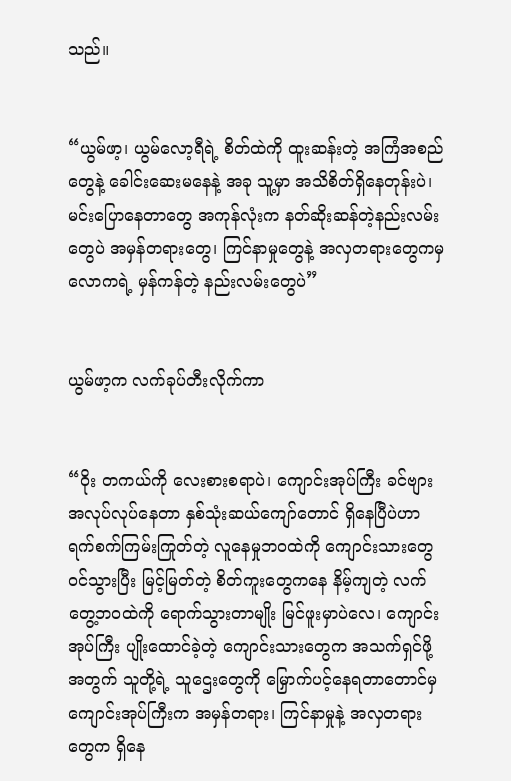သည်။


“ယွမ်ဖာ့၊ ယွမ်လော့ရီရဲ့ စိတ်ထဲကို ထူးဆန်းတဲ့ အကြံအစည်တွေနဲ့ ခေါင်းဆေးမနေနဲ့ အခု သူ့မှာ အသိစိတ်ရှိနေတုန်းပဲ၊ မင်းပြောနေတာတွေ အကုန်လုံးက နတ်ဆိုးဆန်တဲ့နည်းလမ်းတွေပဲ အမှန်တရား‌တွေ၊ ကြင်နာမှုတွေနဲ့ အလှတရားတွေကမှ လောကရဲ့ မှန်ကန်တဲ့ နည်းလမ်းတွေပဲ”


ယွမ်ဖာ့က လက်ခုပ်တီးလိုက်ကာ


“ဝိုး တကယ်ကို လေးစားစရာပဲ၊ ကျောင်းအုပ်ကြီး ခင်ဗျား အလုပ်လုပ်နေတာ နှစ်သုံးဆယ်ကျော်တောင် ရှိနေပြီပဲဟာ ရက်စက်ကြမ်းကြုတ်တဲ့ လူနေမှုဘဝထဲကို ကျောင်းသားတွေ ဝင်သွားပြီး မြင့်မြတ်တဲ့ စိတ်ကူးတွေကနေ နိမ့်ကျတဲ့ လက်တွေ့ဘဝထဲကို ရောက်သွားတာမျိုး မြင်ဖူးမှာပဲလေ၊ ကျောင်းအုပ်ကြီး ပျိုးထောင်ခဲ့တဲ့ ကျောင်းသားတွေက အသက်ရှင်ဖို့အတွက် သူတို့ရဲ့ သူဌေးတွေကို မြှောက်ပင့်နေရတာတောင်မှ ကျောင်းအုပ်ကြီးက အမှန်တရား၊ ကြင်နာမှုနဲ့ အလှတရားတွေက ရှိနေ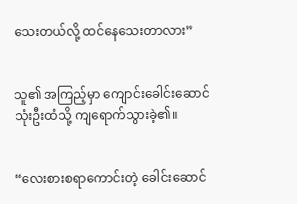သေးတယ်လို့ ထင်နေသေးတာလား”


သူ၏ အကြည့်မှာ ကျောင်းခေါင်းဆောင် သုံးဦးထံသို့ ကျရောက်သွားခဲ့၏။


“လေးစားစရာကောင်းတဲ့ ခေါင်းဆောင်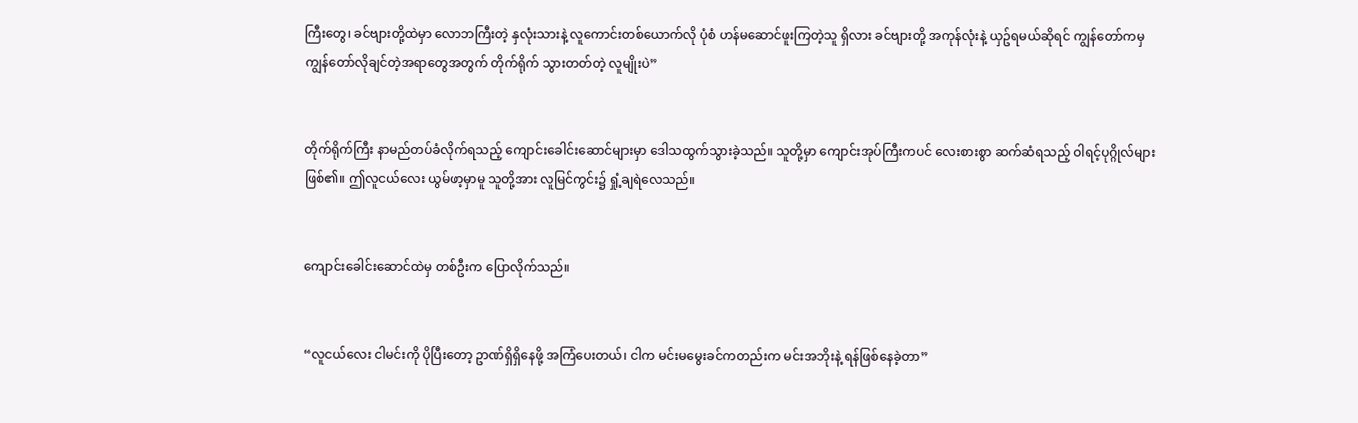ကြီးတွေ၊ ခင်ဗျားတို့ထဲမှာ လောဘကြီးတဲ့ နှလုံးသားနဲ့ လူကောင်းတစ်ယောက်လို ပုံစံ ဟန်မဆောင်ဖူးကြတဲ့သူ ရှိလား ခင်ဗျားတို့ အကုန်လုံးနဲ့ ယှဥ်ရမယ်ဆိုရင် ကျွန်တော်ကမှ ကျွန်တော်လိုချင်တဲ့အရာတွေအတွက် တိုက်ရိုက် သွားတတ်တဲ့ လူမျိုးပဲ”


တိုက်ရိုက်ကြီး နာမည်တပ်ခံလိုက်ရသည့် ကျောင်းခေါင်းဆောင်များမှာ ဒေါသထွက်သွားခဲ့သည်။ သူတို့မှာ ကျောင်းအုပ်ကြီးကပင် လေးစားစွာ ဆက်ဆံရသည့် ဝါရင့်ပုဂ္ဂိုလ်များဖြစ်၏။ ဤလူငယ်လေး ယွမ်ဖာ့မှာမူ သူတို့အား လူမြင်ကွင်း၌ ရှုံ့ချရဲလေသည်။


ကျောင်းခေါင်းဆောင်ထဲမှ တစ်ဦးက ပြောလိုက်သည်။


“လူငယ်လေး ငါမင်းကို ပိုပြီးတော့ ဥာဏ်ရှိရှိနေဖို့ အကြံပေးတယ်၊ ငါက မင်းမမွေးခင်ကတည်းက မင်းအဘိုးနဲ့ ရန်ဖြစ်နေခဲ့တာ”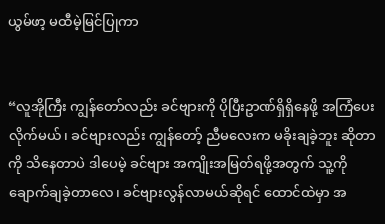ယွမ်ဖာ့ မထီမဲ့မြင်ပြုကာ


“လူအိုကြီး ကျွန်တော်လည်း ခင်ဗျားကို ပိုပြီးဥာဏ်ရှိရှိနေဖို့ အကြံပေးလိုက်မယ်၊ ခင်ဗျားလည်း ကျွန်တော့် ညီမလေးက မခိုးချခဲ့ဘူး ဆိုတာကို သိနေတာပဲ ဒါပေမဲ့ ခင်ဗျား အကျိုးအမြတ်ရဖို့အတွက် သူ့ကို ချောက်ချခဲ့တာလေ၊ ခင်ဗျားလွန်လာမယ်ဆိုရင် ထောင်ထဲမှာ အ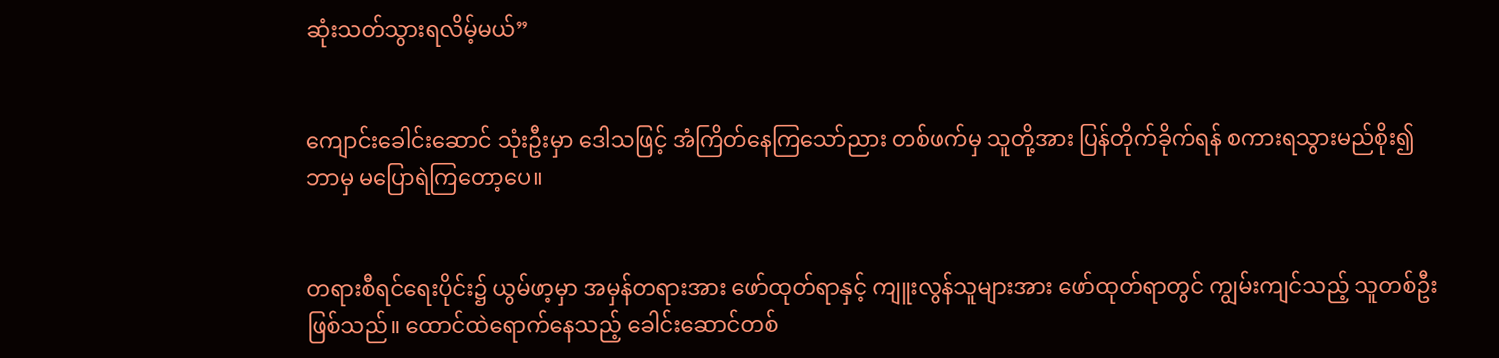ဆုံးသတ်သွားရလိမ့်မယ်”


ကျောင်းခေါင်းဆောင် သုံးဦးမှာ ဒေါသဖြင့် အံကြိတ်နေကြသော်ညား တစ်ဖက်မှ သူတို့အား ပြန်တိုက်ခိုက်ရန် စကားရသွားမည်စိုး၍ ဘာမှ မပြောရဲကြတော့ပေ။


တရားစီရင်ရေးပိုင်း၌ ယွမ်ဖာ့မှာ အမှန်တရားအား ဖော်ထုတ်ရာနှင့် ကျူးလွန်သူများအား ဖော်ထုတ်ရာတွင် ကျွမ်းကျင်သည့် သူတစ်ဦးဖြစ်သည်။ ထောင်ထဲရောက်နေသည့် ခေါင်းဆောင်တစ်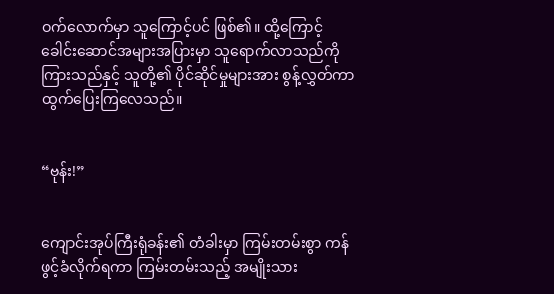ဝက်လောက်မှာ သူကြောင့်ပင် ဖြစ်၏။ ထို့ကြောင့် ခေါင်းဆောင်အများအပြားမှာ သူရောက်လာသည်ကို ကြားသည်နှင့် သူတို့၏ ပိုင်ဆိုင်မှုများအား စွန့်လွှတ်ကာ ထွက်ပြေးကြလေသည်။


“ဗုန်း!”


ကျောင်းအုပ်ကြီးရုံခန်း၏ တံခါးမှာ ကြမ်းတမ်းစွာ ကန်ဖွင့်ခံလိုက်ရကာ ကြမ်းတမ်းသည့် အမျိုးသား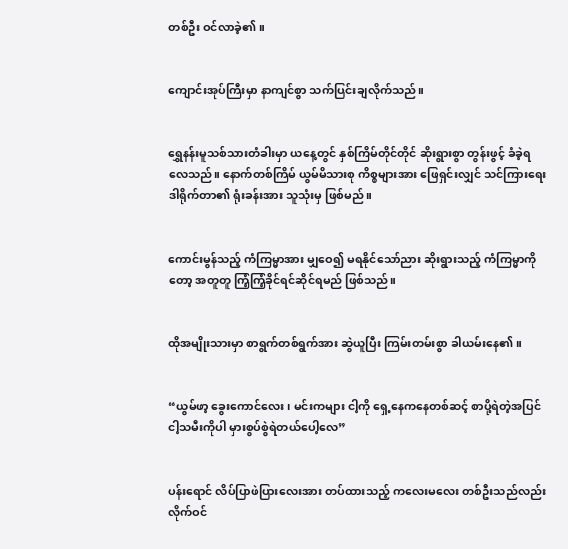တစ်ဦး ဝင်လာခဲ့၏။


ကျောင်းအုပ်ကြီးမှာ နာကျင်စွာ သက်ပြင်းချလိုက်သည်။


ရွှေနန်းမူသစ်သားတံခါးမှာ ယနေ့တွင် နှစ်ကြိမ်တိုင်တိုင် ဆိုးရွားစွာ တွန်းဖွင့် ခံခဲ့ရလေသည်။ နောက်တစ်ကြိမ် ယွမ်မိသားစု ကိစ္စများအား ဖြေရှင်းလျှင် သင်ကြားရေးဒါရိုက်တာ၏ ရုံးခန်းအား သူသုံးမှ ဖြစ်မည်။


ကောင်းမွန်သည့် ကံကြမ္မာအား မျှဝေ၍ မရနိုင်သော်ညား ဆိုးရွားသည့် ကံကြမ္မာကိုတော့ အတူတူ ကြံ့ကြံ့ခိုင်ရင်ဆိုင်ရမည် ဖြစ်သည်။


ထိုအမျိုးသားမှာ စာရွက်တစ်ရွက်အား ဆွဲယူပြီး ကြမ်းတမ်းစွာ ခါယမ်းနေ၏။


“ယွမ်ဖာ့ ခွေးကောင်လေး၊ မင်းကများ ငါ့ကို ရှေ့နေကနေတစ်ဆင့် စာပို့ရဲတဲ့အပြင် ငါ့သမီးကိုပါ မှားစွပ်စွဲရဲတယ်ပေါ့လေ”


ပန်းရောင် လိပ်ပြာဖဲပြားလေးအား တပ်ထားသည့် ကလေးမလေး တစ်ဦးသည်လည်း လိုက်ဝင်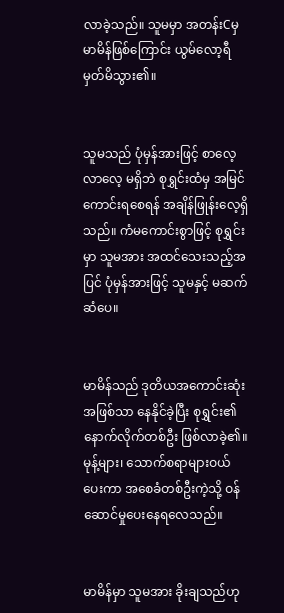လာခဲ့သည်။ သူမမှာ အတန်းCမှ မာမိန်ဖြစ်ကြောင်း ယွမ်လော့ရီ မှတ်မိသွား၏။


သူမသည် ပုံမှန်အားဖြင့် စာလေ့လာလေ့ မရှိဘဲ စုရွှင်းထံမှ အမြင်ကောင်းရစေရန် အချိန်ဖြုန်းလေ့ရှိသည်။ ကံမကောင်းစွာဖြင့် စုရွှင်းမှာ သူမအား အထင်သေးသည့်အပြင် ပုံမှန်အားဖြင့် သူမနှင့် မဆက်ဆံပေ။


မာမိန်သည် ဒုတိယအကောင်းဆုံး အဖြစ်သာ နေနိုင်ခဲ့ပြီး စုရွှင်း၏ နောက်လိုက်တစ်ဦး ဖြစ်လာခဲ့၏။ မုန့်များ၊ သောက်စရာများဝယ်ပေးကာ အစေခံတစ်ဦးကဲ့သို့ ဝန်ဆောင်မှုပေးနေရလေသည်။


မာမိန်မှာ သူမအား ခိုးချသည်ဟု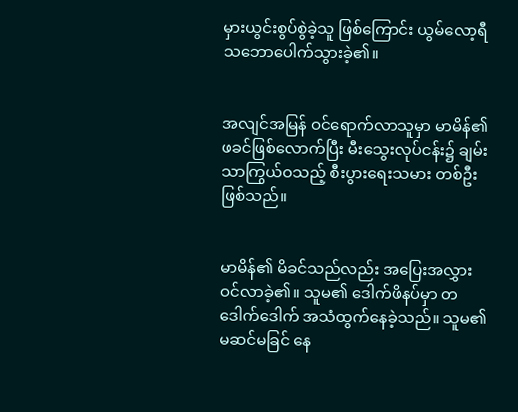မှားယွင်းစွပ်စွဲခဲ့သူ ဖြစ်ကြောင်း ယွမ်လော့ရီ သဘောပေါက်သွားခဲ့၏။


အလျင်အမြန် ဝင်ရောက်လာသူမှာ မာမိန်၏ ဖခင်ဖြစ်လောက်ပြီး မီးသွေးလုပ်ငန်း၌ ချမ်းသာကြွယ်ဝသည့် စီးပွားရေးသမား တစ်ဦးဖြစ်သည်။


မာမိန်၏ မိခင်သည်လည်း အပြေးအလွှား ဝင်လာခဲ့၏။ သူမ၏ ဒေါက်ဖိနပ်မှာ တဒေါက်ဒေါက် အသံထွက်နေခဲ့သည်။ သူမ၏ မဆင်မခြင် နေ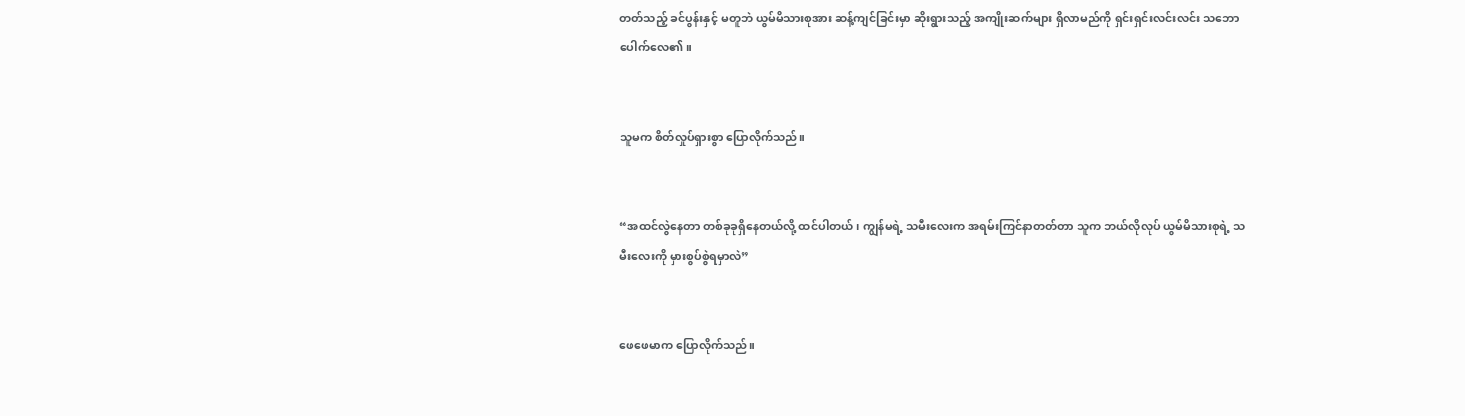တတ်သည့် ခင်ပွန်းနှင့် မတူဘဲ ယွမ်မိသားစုအား ဆန့်ကျင်ခြင်းမှာ ဆိုးရွားသည့် အကျိုးဆက်များ ရှိလာမည်ကို ရှင်းရှင်းလင်းလင်း သဘောပေါက်လေ၏။


သူမက စိတ်လှုပ်ရှားစွာ ပြောလိုက်သည်။


“အထင်လွဲနေတာ တစ်ခုခုရှိနေတယ်လို့ ထင်ပါတယ်၊ ကျွန်မရဲ့ သမီးလေးက အရမ်းကြင်နာတတ်တာ သူက ဘယ်လိုလုပ် ယွမ်မိသားစုရဲ့ သမီးလေးကို မှားစွပ်စွဲရမှာလဲ”


ဖေဖေမာက ပြောလိုက်သည်။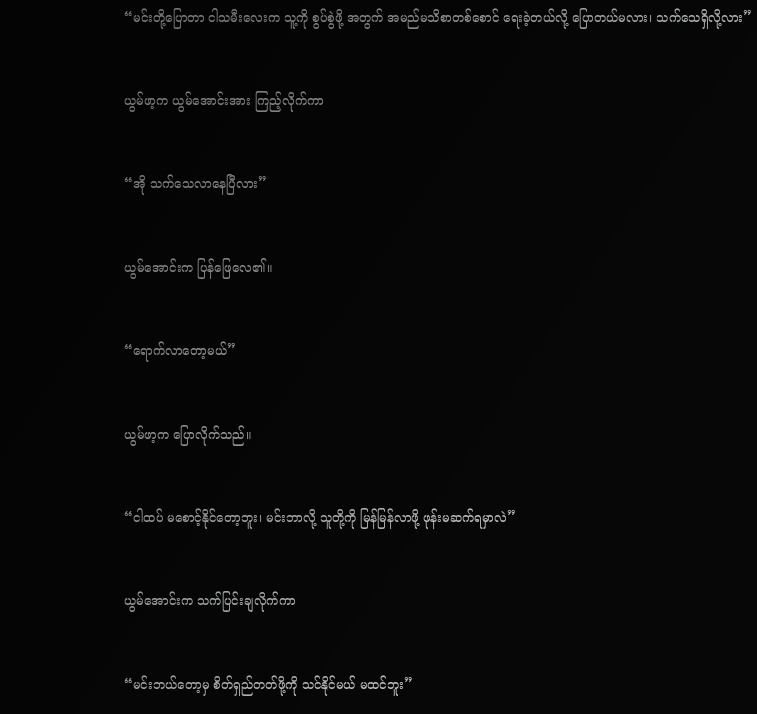“မင်းတို့ပြောတာ ငါသမီးလေးက သူ့ကို စွပ်စွဲဖို့ အတွက် အမည်မသိစာတစ်စောင် ရေးခဲ့တယ်လို့ ပြောတယ်မလား၊ သက်သေရှိလို့လား”


ယွမ်ဖာ့က ယွမ်အောင်းအား ကြည့်လိုက်ကာ


“အို သက်သေလာနေပြီလား”


ယွမ်အောင်းက ပြန်ဖြေလေ၏။


“ရောက်လာတော့မယ်”


ယွမ်ဖာ့က ပြောလိုက်သည်။


“ငါထပ် မစောင့်နိုင်တော့ဘူး၊ မင်းဘာလို့ သူတို့ကို မြန်မြန်လာဖို့ ဖုန်းမဆက်ရမှာလဲ”


ယွမ်အောင်းက သက်ပြင်းချလိုက်ကာ


“မင်းဘယ်တော့မှ စိတ်ရှည်တတ်ဖို့ကို သင်နိုင်မယ် မထင်ဘူး”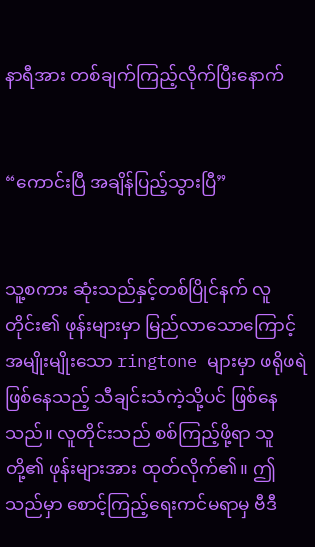နာရီအား တစ်ချက်ကြည့်လိုက်ပြီးနောက်


“ကောင်းပြီ အချိန်ပြည့်သွားပြီ”


သူ့စကား ဆုံးသည်နှင့်တစ်ပြိုင်နက် လူတိုင်း၏ ဖုန်းများမှာ မြည်လာသောကြောင့် အမျိုးမျိုးသော ringtone များမှာ ဖရိုဖရဲဖြစ်နေသည့် သီချင်းသံကဲ့သို့ပင် ဖြစ်နေသည်။ လူတိုင်းသည် စစ်ကြည့်ဖို့ရာ သူတို့၏ ဖုန်းများအား ထုတ်လိုက်၏။ ဤသည်မှာ စောင့်ကြည့်ရေးကင်မရာမှ ဗီဒီ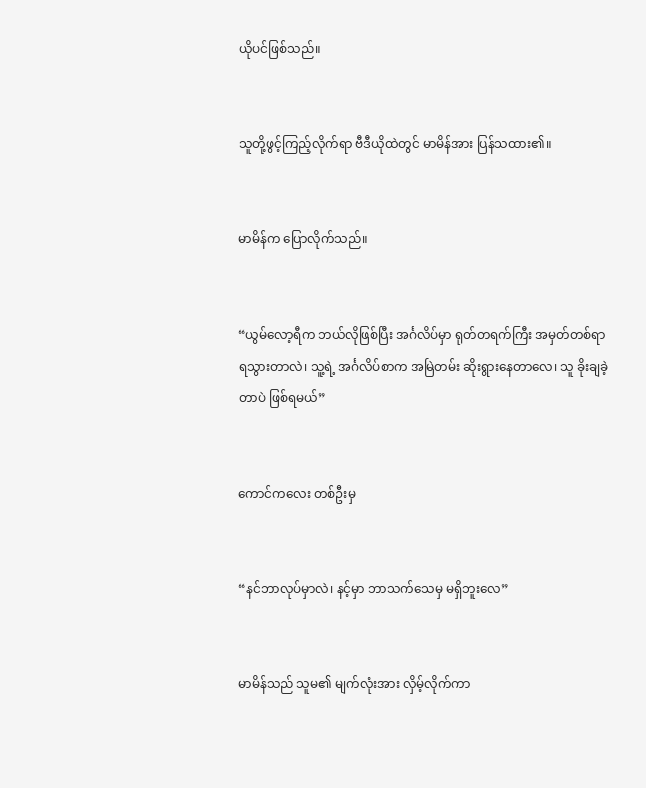ယိုပင်ဖြစ်သည်။


သူတို့ဖွင့်ကြည့်လိုက်ရာ ဗီဒီယိုထဲတွင် မာမိန်အား ပြန်သထား၏။


မာမိန်က ပြောလိုက်သည်။


“ယွမ်လော့ရီက ဘယ်လိုဖြစ်ပြီး အင်္ဂလိပ်မှာ ရုတ်တရက်ကြီး အမှတ်တစ်ရာ ရသွားတာလဲ၊ သူ့ရဲ့ အင်္ဂလိပ်စာက အမြဲတမ်း ဆိုးရွားနေတာလေ၊ သူ ခိုးချခဲ့တာပဲ ဖြစ်ရမယ်”


ကောင်ကလေး တစ်ဦးမှ


“နင်ဘာလုပ်မှာလဲ၊ နင့်မှာ ဘာသက်သေမှ မရှိဘူးလေ”


မာမိန်သည် သူမ၏ မျက်လုံးအား လှိမ့်လိုက်ကာ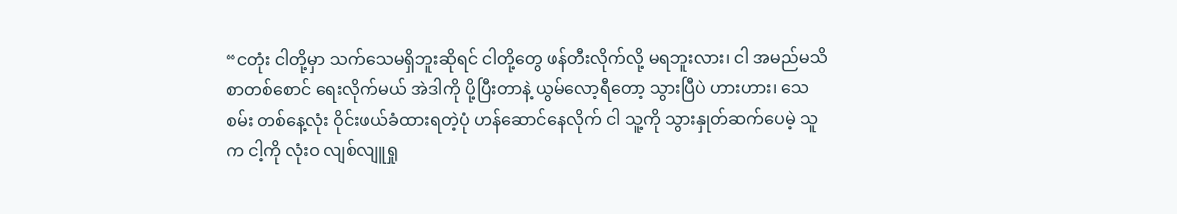“ငတုံး ငါတို့မှာ သက်သေမရှိဘူးဆိုရင် ငါတို့တွေ ဖန်တီးလိုက်လို့ မရဘူးလား၊ ငါ အမည်မသိစာတစ်စောင် ရေးလိုက်မယ် အဲဒါကို ပို့ပြီးတာနဲ့ ယွမ်လော့ရီတော့ သွားပြီပဲ ဟားဟား၊ သေစမ်း တစ်နေ့လုံး ဝိုင်းဖယ်ခံထားရတဲ့ပုံ ဟန်ဆောင်နေလိုက် ငါ သူ့ကို သွားနှုတ်ဆက်ပေမဲ့ သူက ငါ့ကို လုံးဝ လျစ်လျူရှု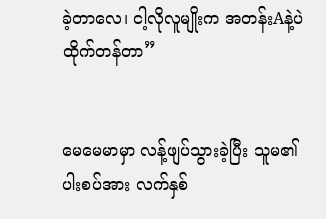ခဲ့တာလေ၊ ငါ့လိုလူမျိုးက အတန်းAနဲ့ပဲ ထိုက်တန်တာ”


မေမေမာမှာ လန့်ဖျပ်သွားခဲ့ပြီး သူမ၏ ပါးစပ်အား လက်နှစ်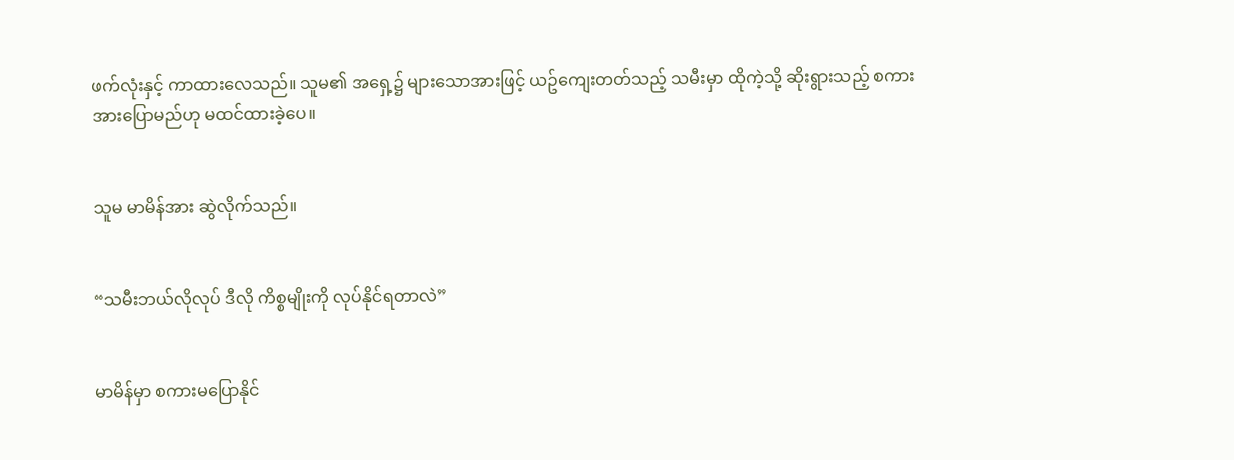ဖက်လုံးနှင့် ကာထားလေသည်။ သူမ၏ အရှေ့၌ များသောအားဖြင့် ယဥ်ကျေးတတ်သည့် သမီးမှာ ထိုကဲ့သို့ ဆိုးရွားသည့် စကားအားပြောမည်ဟု မထင်ထားခဲ့ပေ။


သူမ မာမိန်အား ဆွဲလိုက်သည်။


“သမီးဘယ်လိုလုပ် ဒီလို ကိစ္စမျိုးကို လုပ်နိုင်ရတာလဲ”


မာမိန်မှာ စကားမပြောနိုင်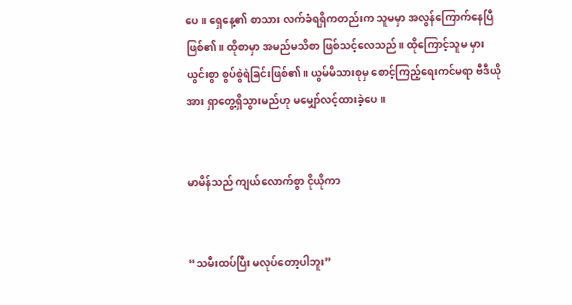ပေ။ ရှေနေ့၏ စာသား လက်ခံရရှိကတည်းက သူမမှာ အလွန်ကြောက်နေပြီ ဖြစ်၏။ ထိုစာမှာ အမည်မသိစာ ဖြစ်သင့်လေသည်။ ထိုကြောင့်သူမ မှားယွင်းစွာ စွပ်စွဲရဲခြင်းဖြစ်၏။ ယွမ်မိသားစုမှ စောင့်ကြည့်ရေးကင်မရာ ဗီဒီယိုအား ရှာတွေ့ရှိသွားမည်ဟု မမျှော်လင့်ထားခဲ့ပေ။


မာမိန်သည် ကျယ်လောက်စွာ ငိုယိုကာ


“သမီးထပ်ပြီး မလုပ်တော့ပါဘူး”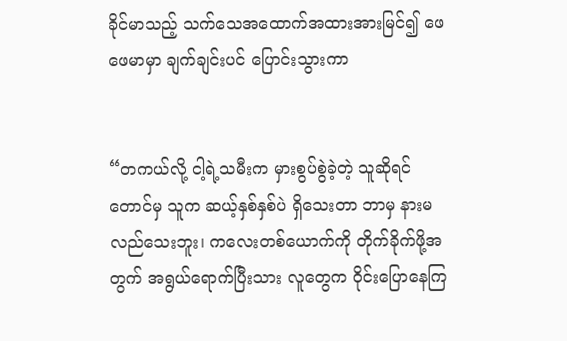ခိုင်မာသည့် သက်သေအထောက်အထားအားမြင်၍ ဖေဖေမာမှာ ချက်ချင်းပင် ပြောင်းသွားကာ


“တကယ်လို့ ငါ့ရဲ့သမီးက မှားစွပ်စွဲခဲ့တဲ့ သူဆိုရင်တောင်မှ သူက ဆယ့်နှစ်နှစ်ပဲ ရှိသေးတာ ဘာမှ နားမလည်သေးဘူး၊ ကလေးတစ်ယောက်ကို တိုက်ခိုက်ဖို့အတွက် အရွယ်ရောက်ပြီးသား လူတွေက ဝိုင်းပြောနေကြ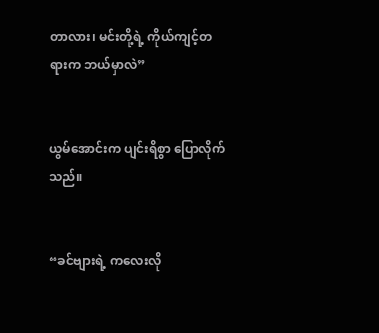တာလား၊ မင်းတို့ရဲ့ ကိုယ်ကျင့်တရားက ဘယ်မှာလဲ”


ယွမ်အောင်းက ပျင်းရိစွာ ပြောလိုက်သည်။


“ခင်ဗျားရဲ့ ကလေးလို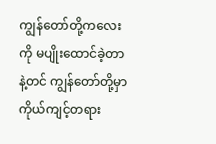ကျွန်တော်တို့ကလေးကို မပျိုးထောင်ခဲ့တာနဲ့တင် ကျွန်တော်တို့မှာ ကိုယ်ကျင့်တရား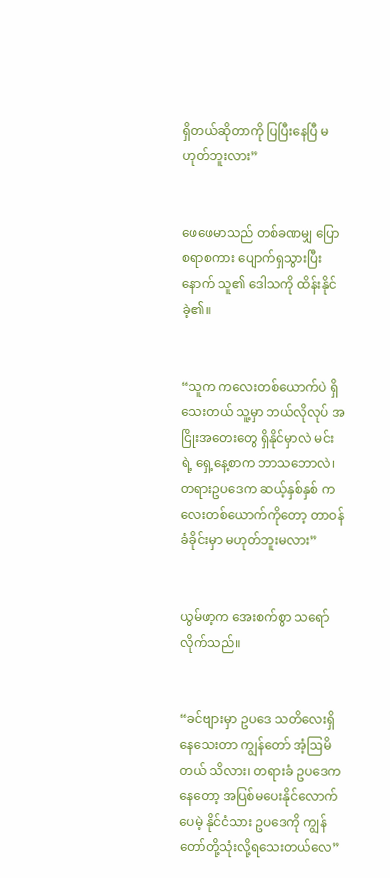ရှိတယ်ဆိုတာကို ပြပြီးနေပြီ မဟုတ်ဘူးလား”


ဖေဖေမာသည် တစ်ခဏမျှ ပြောစရာစကား ပျောက်ရှသွားပြီးနောက် သူ၏ ဒေါသကို ထိန်းနိုင်ခဲ့၏။


“သူက ကလေးတစ်ယောက်ပဲ ရှိသေးတယ် သူ့မှာ ဘယ်လိုလုပ် အငြိုးအတေးတွေ ရှိနိုင်မှာလဲ မင်းရဲ့ ရှေ့နေ့စာက ဘာသဘောလဲ၊ တရားဥပဒေက ဆယ့်နှစ်နှစ် ကလေးတစ်ယောက်ကိုတော့ တာဝန်ခံခိုင်းမှာ မဟုတ်ဘူးမလား”


ယွမ်ဖာ့က အေးစက်စွာ သရော်လိုက်သည်။


“ခင်ဗျားမှာ ဥပဒေ သတိလေးရှိနေသေးတာ ကျွန်တော် အံ့ဩမိတယ် သိလား၊ တရားခံ ဥပဒေကနေတော့ အပြစ်မပေးနိုင်လောက်ပေမဲ့ နိုင်ငံသား ဥပဒေကို ကျွန်တော်တို့သုံးလို့ရသေးတယ်လေ”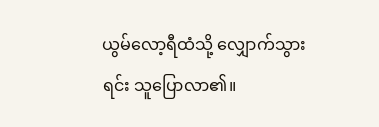ယွမ်လော့ရီထံသို့ လျှောက်သွားရင်း သူပြောလာ၏။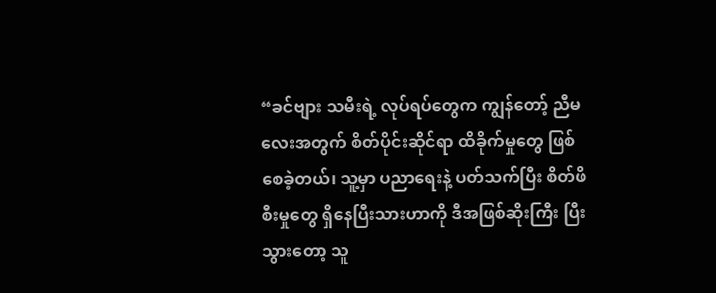“ခင်ဗျား သမီးရဲ့ လုပ်ရပ်တွေက ကျွန်တော့် ညီမလေးအတွက် စိတ်ပိုင်းဆိုင်ရာ ထိခိုက်မှုတွေ ဖြစ်စေခဲ့တယ်၊ သူ့မှာ ပညာရေးနဲ့ ပတ်သက်ပြီး စိတ်ဖိစီးမှုတွေ ရှိနေပြီးသားဟာကို ဒီအဖြစ်ဆိုးကြီး ပြီးသွားတော့ သူ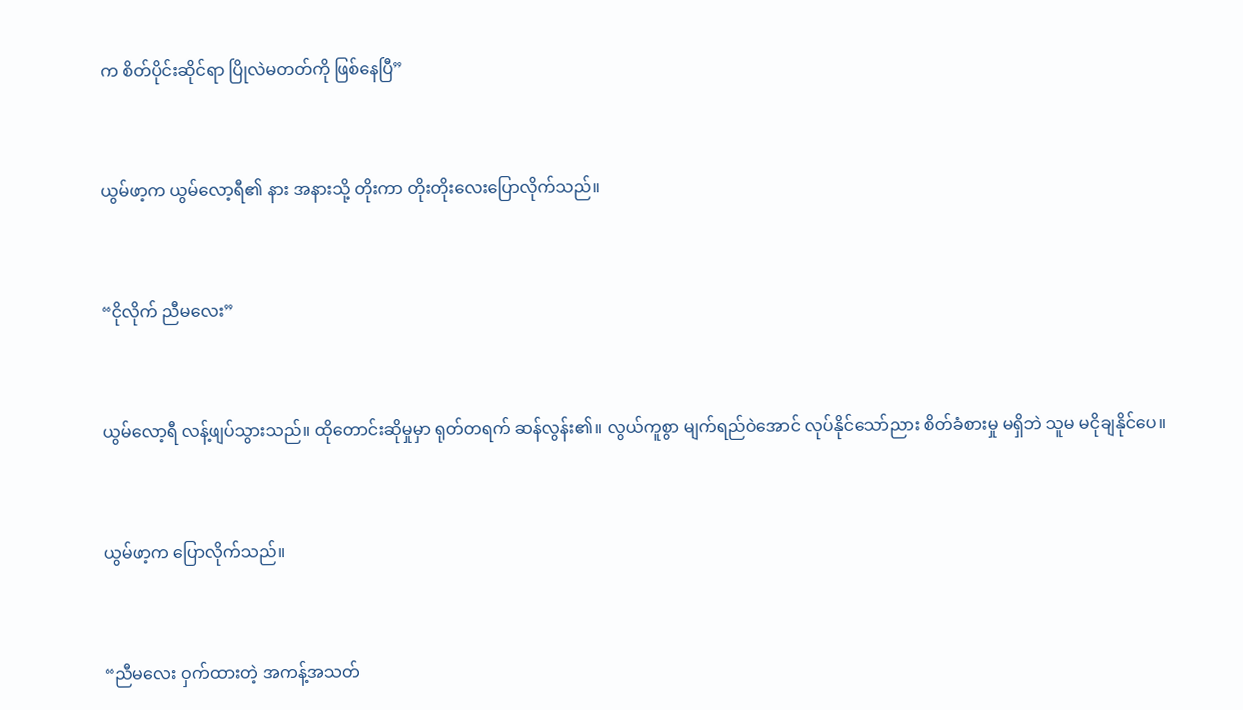က စိတ်ပိုင်းဆိုင်ရာ ပြိုလဲမတတ်ကို ဖြစ်နေပြီ”


ယွမ်ဖာ့က ယွမ်လော့ရီ၏ နား အနားသို့ တိုးကာ တိုးတိုးလေးပြောလိုက်သည်။


“ငိုလိုက် ညီမလေး”


ယွမ်လော့ရီ လန့်ဖျပ်သွားသည်။ ထိုတောင်းဆိုမှုမှာ ရုတ်တရက် ဆန်လွန်း၏။ လွယ်ကူစွာ မျက်ရည်ဝဲအောင် လုပ်နိုင်သော်ညား စိတ်ခံစားမှု မရှိဘဲ သူမ မငိုချနိုင်ပေ။


ယွမ်ဖာ့က ပြောလိုက်သည်။


“ညီမလေး ဝှက်ထားတဲ့ အကန့်အသတ်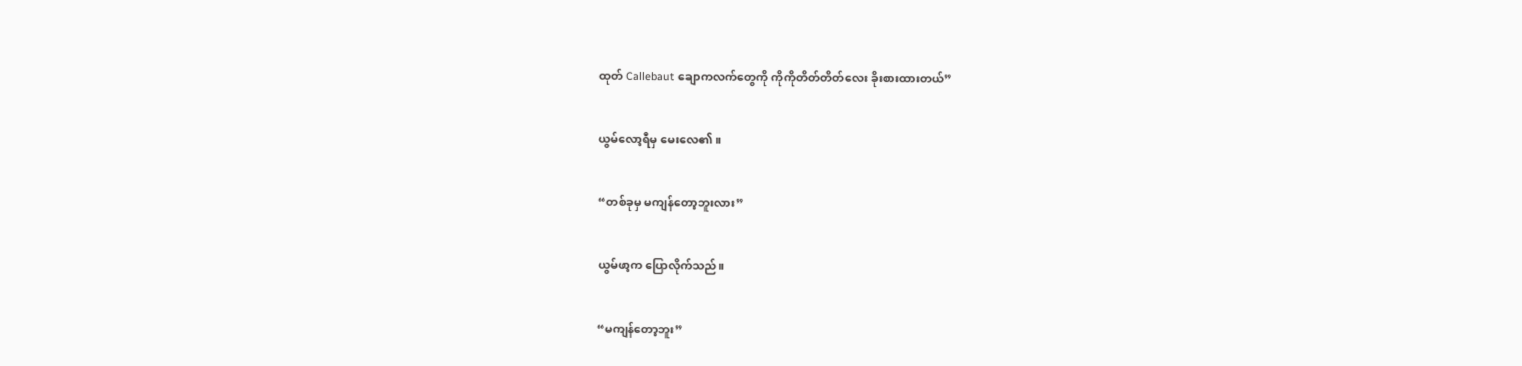ထုတ် Callebaut ချောကလက်တွေကို ကိုကိုတိတ်တိတ်လေး ခိုးစားထားတယ်”


ယွမ်လော့ရီမှ မေးလေ၏။


“တစ်ခုမှ မကျန်တော့ဘူးလား”


ယွမ်ဖာ့က ပြောလိုက်သည်။


“မကျန်တော့ဘူး”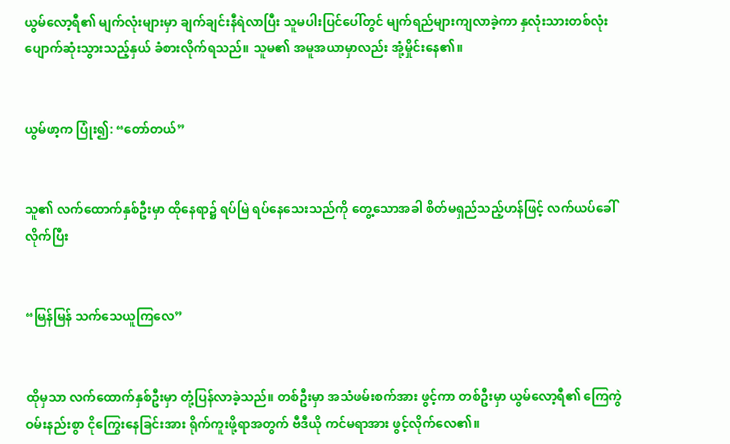ယွမ်လော့ရီ၏ မျက်လုံးများမှာ ချက်ချင်းနီရဲလာပြီး သူမပါးပြင်ပေါ်တွင် မျက်ရည်များကျလာခဲ့ကာ နှလုံးသားတစ်လုံး ပျောက်ဆုံးသွားသည့်နှယ် ခံစားလိုက်ရသည်။ သူမ၏ အမူအယာမှာလည်း အုံ့မှိုင်းနေ၏။


ယွမ်ဖာ့က ပြုံး၍: “တော်တယ်”


သူ၏ လက်ထောက်နှစ်ဦးမှာ ထိုနေရာ၌ ရပ်မြဲ ရပ်နေသေးသည်ကို တွေ့သောအခါ စိတ်မရှည်သည့်ဟန်ဖြင့် လက်ယပ်ခေါ်လိုက်ပြီး


“မြန်မြန် သက်သေယူကြလေ”


ထိုမှသာ လက်ထောက်နှစ်ဦးမှာ တုံ့ပြန်လာခဲ့သည်။ တစ်ဦးမှာ အသံဖမ်းစက်အား ဖွင့်ကာ တစ်ဦးမှာ ယွမ်လော့ရီ၏ ကြေကွဲဝမ်းနည်းစွာ ငိုကြွေးနေခြင်းအား ရိုက်ကူးဖို့ရာအတွက် ဗီဒီယို ကင်မရာအား ဖွင့်လိုက်လေ၏။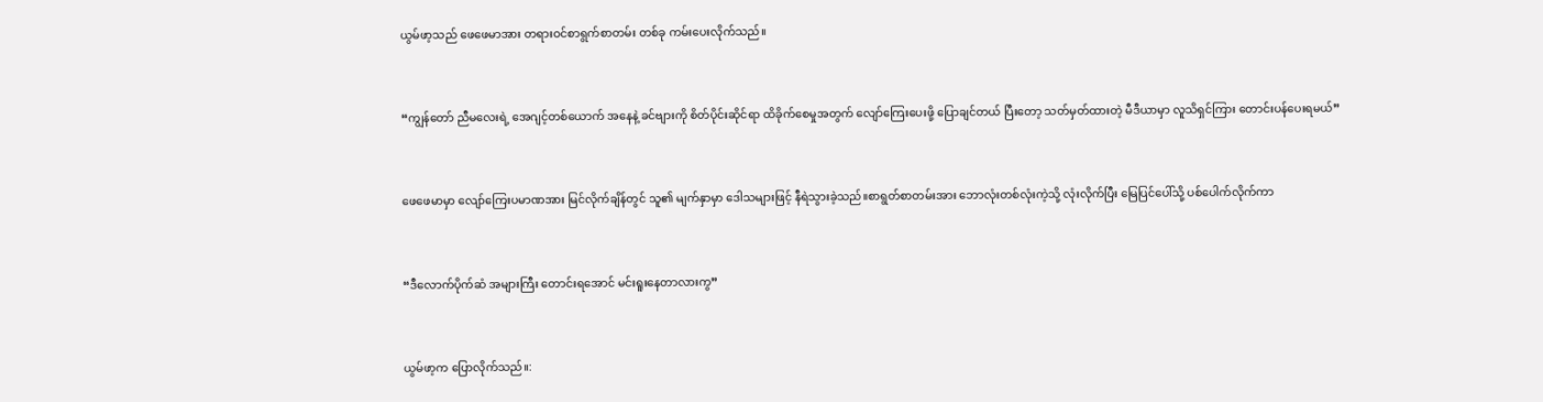ယွမ်ဖာ့သည် ဖေဖေမာအား တရားဝင်စာရွက်စာတမ်း တစ်ခု ကမ်းပေးလိုက်သည်။


“ကျွန်တော် ညီမလေးရဲ့ အေဂျင့်တစ်ယောက် အနေနဲ့ ခင်ဗျားကို စိတ်ပိုင်းဆိုင်ရာ ထိခိုက်စေမှုအတွက် လျော်ကြေးပေးဖို့ ပြောချင်တယ် ပြီးတော့ သတ်မှတ်ထားတဲ့ မီဒီယာမှာ လူသိရှင်ကြား တောင်းပန်ပေးရမယ်”


ဖေဖေမာမှာ လျော်ကြေးပမာဏအား မြင်လိုက်ချိန်တွင် သူ၏ မျက်နှာမှာ ဒေါသများဖြင့် နီရဲသွားခဲ့သည်။စာရွတ်စာတမ်းအား ဘောလုံးတစ်လုံးကဲ့သို့ လုံးလိုက်ပြီး မြေပြင်ပေါ်သို့ ပစ်ပေါက်လိုက်ကာ


“ဒီလောက်ပိုက်ဆံ အများကြီး တောင်းရအောင် မင်းရူး‌နေတာလားကွ”


ယွမ်ဖာ့က ပြောလိုက်သည်။: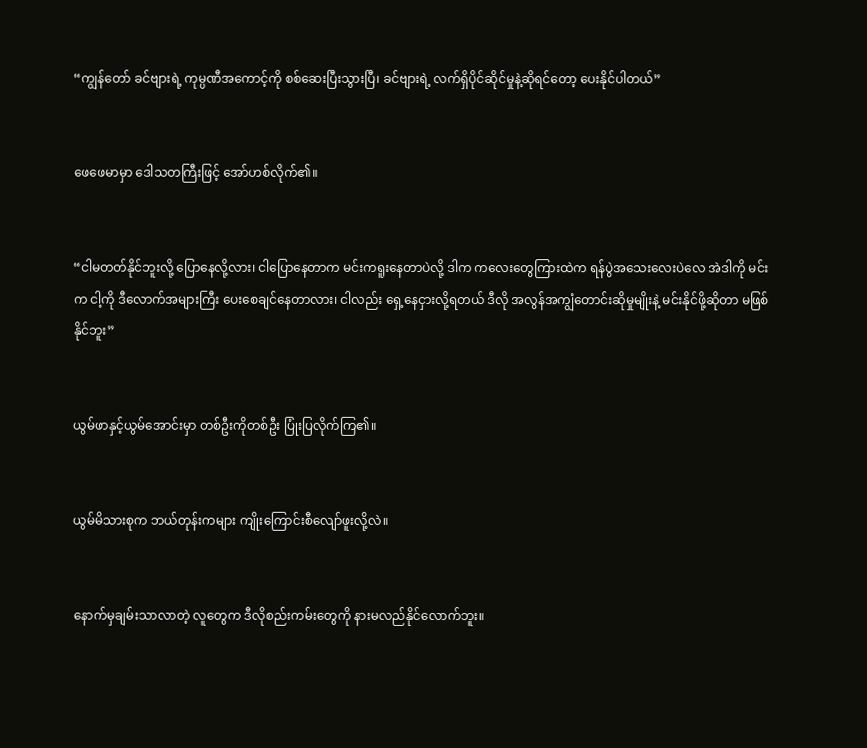“ကျွန်တော် ခင်ဗျားရဲ့ ကုမ္ပဏီအကောင့်ကို စစ်ဆေးပြီးသွားပြီ၊ ခင်ဗျားရဲ့ လက်ရှိပိုင်ဆိုင်မှုနဲ့ဆိုရင်တော့ ပေးနိုင်ပါတယ်”


ဖေဖေမာမှာ ဒေါသတကြီးဖြင့် အော်ဟစ်လိုက်၏။


“ငါမတတ်နိုင်ဘူးလို့ ပြောနေလို့လား၊ ငါပြောနေတာက မင်းကရူးနေတာပဲလို့ ဒါက ကလေးတွေကြားထဲက ရန်ပွဲအသေးလေးပဲလေ အဲဒါကို မင်းက ငါ့ကို ဒီလောက်အများကြီး ပေးစေချင်နေတာလား၊ ငါလည်း ရှေ့နေငှားလို့ရတယ် ဒီလို အလွန်အကျွံတောင်းဆိုမှုမျိုးနဲ့ မင်းနိုင်ဖို့ဆိုတာ မဖြစ်နိုင်ဘူး”


ယွမ်ဖာနှင့်ယွမ်အောင်းမှာ တစ်ဦးကိုတစ်ဦး ပြုံးပြလိုက်ကြ၏။


ယွမ်မိသားစုက ဘယ်တုန်းကများ ကျိုးကြောင်းစီလျော်ဖူးလို့လဲ။


နောက်မှချမ်းသာလာတဲ့ လူတွေက ဒီလိုစည်းကမ်းတွေကို နားမလည်နိုင်လောက်ဘူး။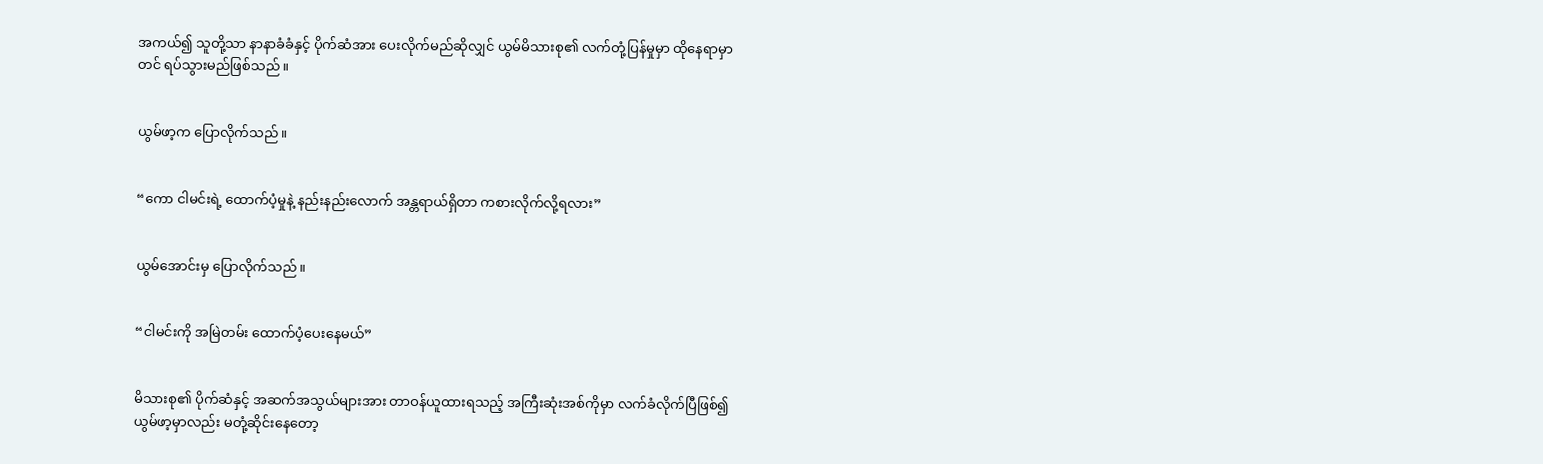အကယ်၍ သူတို့သာ နာနာခံခံနှင့် ပိုက်ဆံအား ပေးလိုက်မည်ဆိုလျှင် ယွမ်မိသားစု၏ လက်တုံ့ပြန်မှုမှာ ထိုနေရာမှာတင် ရပ်သွားမည်ဖြစ်သည်။


ယွမ်ဖာ့က ပြောလိုက်သည်။


“ကော ငါမင်းရဲ့ ထောက်ပံ့မှုနဲ့ နည်းနည်းလောက် အန္တရာယ်ရှိတာ ကစားလိုက်လို့ရလား”


ယွမ်အောင်းမှ ပြောလိုက်သည်။


“ငါမင်းကို အမြဲတမ်း ထောက်ပံ့ပေးနေမယ်”


မိသားစု၏ ပိုက်ဆံနှင့် အဆက်အသွယ်များအား တာဝန်ယူထားရသည့် အကြီးဆုံးအစ်ကိုမှာ လက်ခံလိုက်ပြီဖြစ်၍ ယွမ်ဖာ့မှာလည်း မတုံ့ဆိုင်းနေတော့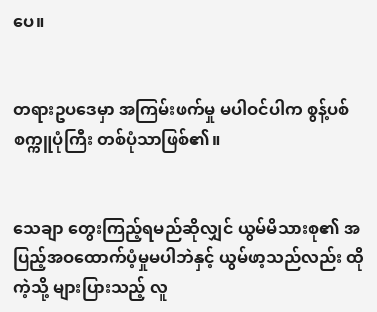ပေ။


တရားဥပဒေမှာ အကြမ်းဖက်မှု မပါဝင်ပါက စွန့်ပစ်စက္ကူပုံကြီး တစ်ပုံသာဖြစ်၏။


သေချာ တွေးကြည့်ရမည်ဆိုလျှင် ယွမ်မိသားစု၏ အပြည့်အဝထောက်ပံ့မှုမပါဘဲနှင့် ယွမ်ဖာ့သည်လည်း ထိုကဲ့သို့ များပြားသည့် လူ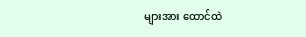များအား ထောင်ထဲ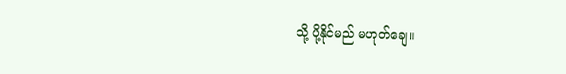သို့ ပို့နိုင်မည် မဟုတ်ချေ။